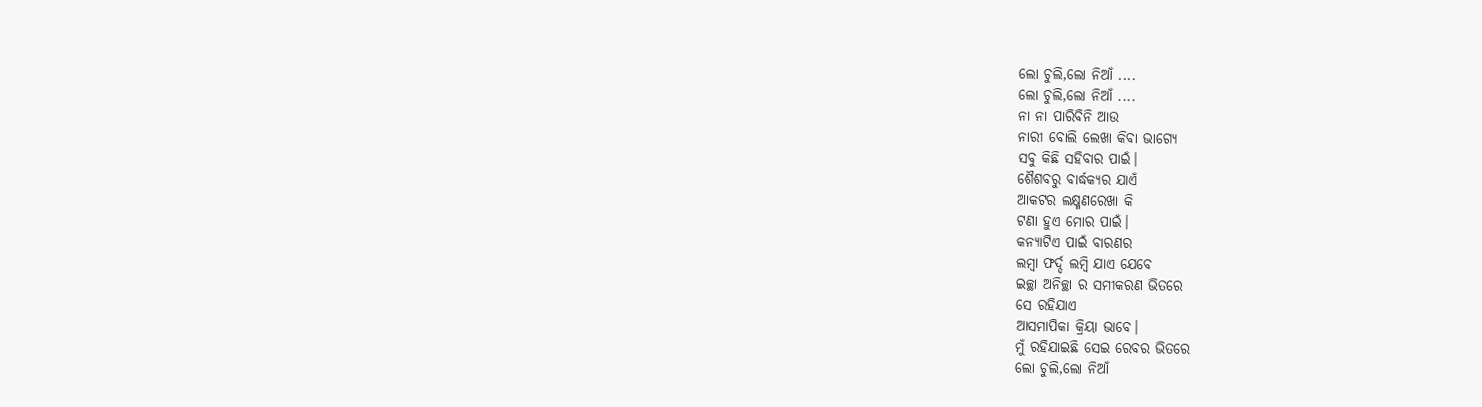ଲୋ ଚୁଲି,ଲୋ ନିଆଁ ....
ଲୋ ଚୁଲି,ଲୋ ନିଆଁ ....
ନା ନା ପାରିବିନି ଆଉ
ନାରୀ ବୋଲି ଲେଖା କିବା ଭାଗ୍ୟେ
ସବୁ କିଛି ସହିବାର ପାଇଁ।
ଶୈଶବରୁ ବାର୍ଦ୍ଧକ୍ୟର ଯାଏଁ
ଆକଟର ଲକ୍ଷ୍ମଣରେଖା କି
ଟଣା ହୁଏ ମୋର ପାଇଁ।
କନ୍ୟାଟିଏ ପାଇଁ ବାରଣର
ଲମ୍ବା ଫର୍ଦ୍ଦ ଲମ୍ବି ଯାଏ ଯେବେ
ଇଚ୍ଛା ଅନିଚ୍ଛା ର ସମୀକରଣ ଭିତରେ
ସେ ରହିଯାଏ
ଆସମାପିକା କ୍ରିୟା ଭାବେ।
ମୁଁ ରହିଯାଇଛି ସେଇ ରେବର ଭିତରେ
ଲୋ ଚୁଲି,ଲୋ ନିଆଁ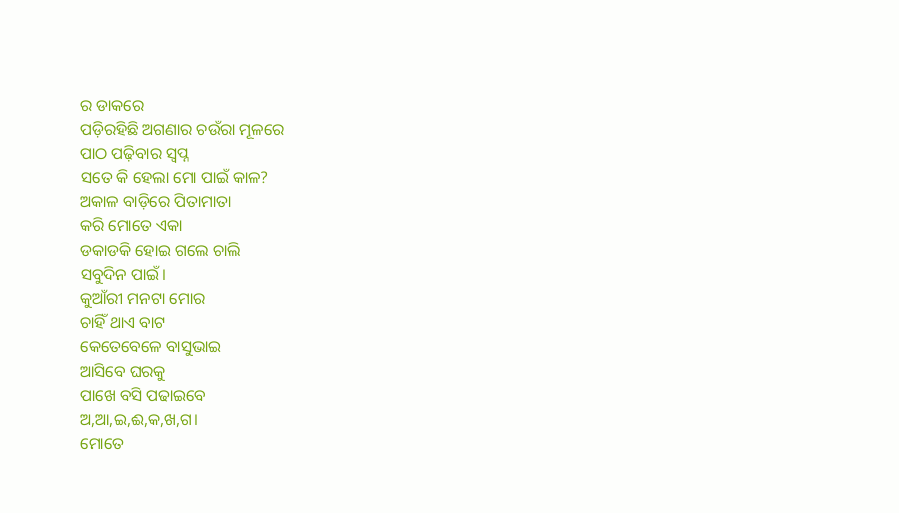ର ଡାକରେ
ପଡ଼ିରହିଛି ଅଗଣାର ଚଉଁରା ମୂଳରେ
ପାଠ ପଢ଼ିବାର ସ୍ବପ୍ନ
ସତେ କି ହେଲା ମୋ ପାଇଁ କାଳ?
ଅକାଳ ବାଡ଼ିରେ ପିତାମାତା
କରି ମୋତେ ଏକା
ଡକାଡକି ହୋଇ ଗଲେ ଚାଲି
ସବୁଦିନ ପାଇଁ।
କୁଆଁରୀ ମନଟା ମୋର
ଚାହିଁ ଥାଏ ବାଟ
କେତେବେଳେ ବାସୁଭାଇ
ଆସିବେ ଘରକୁ
ପାଖେ ବସି ପଢାଇବେ
ଅ,ଆ,ଇ,ଈ,କ,ଖ,ଗ।
ମୋତେ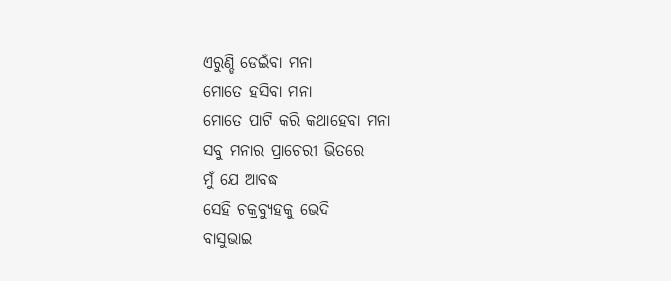ଏରୁଣ୍ଡି ଡେଇଁବା ମନା
ମୋତେ ହସିବା ମନା
ମୋତେ ପାଟି କରି କଥାହେବା ମନା
ସବୁ ମନାର ପ୍ରାଚେରୀ ଭିତରେ
ମୁଁ ଯେ ଆବଦ୍ଧ
ସେହି ଚକ୍ରବ୍ୟୁହକୁ ଭେଦି
ବାସୁଭାଇ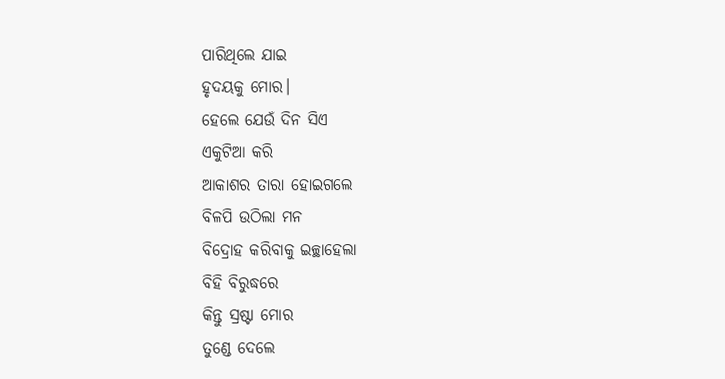ପାରିଥିଲେ ଯାଇ
ହୃଦୟକୁ ମୋର।
ହେଲେ ଯେଉଁ ଦିନ ସିଏ
ଏକୁଟିଆ କରି
ଆକାଶର ତାରା ହୋଇଗଲେ
ବିଳପି ଉଠିଲା ମନ
ବିଦ୍ରୋହ କରିବାକୁ ଇଚ୍ଛାହେଲା
ବିହି ବିରୁଦ୍ଧରେ
କିନ୍ତୁ ସ୍ରଷ୍ଟା ମୋର
ତୁଣ୍ଡେ ଦେଲେ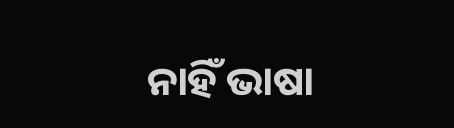ନାହିଁ ଭାଷା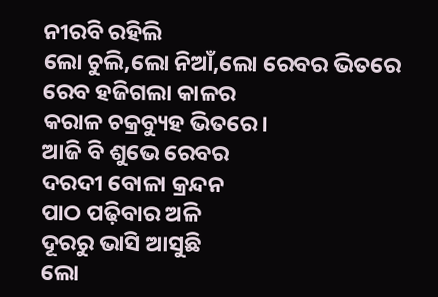ନୀରବି ରହିଲି
ଲୋ ଚୁଲି,ଲୋ ନିଆଁ,ଲୋ ରେବର ଭିତରେ
ରେବ ହଜିଗଲା କାଳର
କରାଳ ଚକ୍ରବ୍ୟୁହ ଭିତରେ।
ଆଜି ବି ଶୁଭେ ରେବର
ଦରଦୀ ବୋଳା କ୍ରନ୍ଦନ
ପାଠ ପଢ଼ିବାର ଅଳି
ଦୂରରୁ ଭାସି ଆସୁଛି
ଲୋ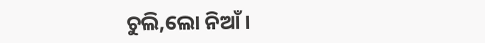ଚୁଲି,ଲୋ ନିଆଁ।